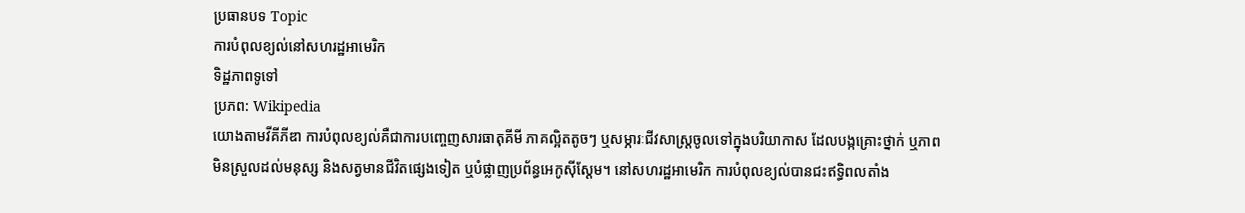ប្រធានបទ Topic
ការបំពុលខ្យល់នៅសហរដ្ឋអាមេរិក
ទិដ្ឋភាពទូទៅ
ប្រភព: Wikipedia
យោងតាមវីគីភីឌា ការបំពុលខ្យល់គឺជាការបញ្ចេញសារធាតុគីមី ភាគល្អិតតូចៗ ឬសម្ភារៈជីវសាស្រ្តចូលទៅក្នុងបរិយាកាស ដែលបង្កគ្រោះថ្នាក់ ឬភាពមិនស្រួលដល់មនុស្ស និងសត្វមានជីវិតផ្សេងទៀត ឬបំផ្លាញប្រព័ន្ធអេកូស៊ីស្តែម។ នៅសហរដ្ឋអាមេរិក ការបំពុលខ្យល់បានជះឥទ្ធិពលតាំង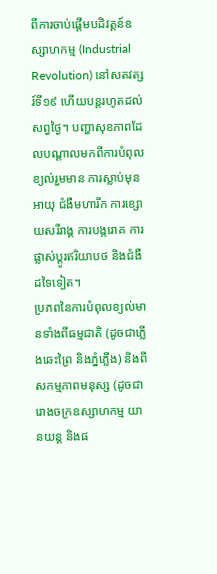ពីការចាប់ផ្តើមបដិវត្តន៍ឧស្សាហកម្ម (Industrial Revolution) នៅសតវត្សរ៍ទី១៩ ហើយបន្តរហូតដល់សព្វថ្ងៃ។ បញ្ហាសុខភាពដែលបណ្ដាលមកពីការបំពុលខ្យល់រួមមាន ការស្លាប់មុនអាយុ ជំងឺមហារីក ការខ្សោយសរីរាង្គ ការបង្ករោគ ការផ្លាស់ប្តូរឥរិយាបថ និងជំងឺដទៃទៀត។
ប្រភពនៃការបំពុលខ្យល់មានទាំងពីធម្មជាតិ (ដូចជាភ្លើងឆេះព្រៃ និងភ្នំភ្លើង) និងពីសកម្មភាពមនុស្ស (ដូចជារោងចក្រឧស្សាហកម្ម យានយន្ត និងផ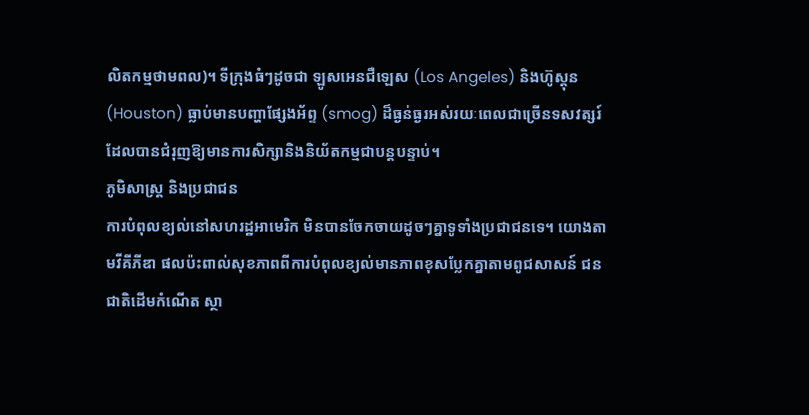លិតកម្មថាមពល)។ ទីក្រុងធំៗដូចជា ឡូសអេនជឺឡេស (Los Angeles) និងហ៊ូស្តុន (Houston) ធ្លាប់មានបញ្ហាផ្សែងអ័ព្ទ (smog) ដ៏ធ្ងន់ធ្ងរអស់រយៈពេលជាច្រើនទសវត្សរ៍ ដែលបានជំរុញឱ្យមានការសិក្សានិងនិយ័តកម្មជាបន្តបន្ទាប់។
ភូមិសាស្ត្រ និងប្រជាជន
ការបំពុលខ្យល់នៅសហរដ្ឋអាមេរិក មិនបានចែកចាយដូចៗគ្នាទូទាំងប្រជាជនទេ។ យោងតាមវីគីភីឌា ផលប៉ះពាល់សុខភាពពីការបំពុលខ្យល់មានភាពខុសប្លែកគ្នាតាមពូជសាសន៍ ជនជាតិដើមកំណើត ស្ថា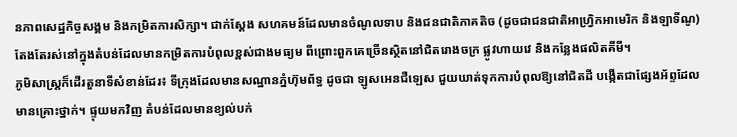នភាពសេដ្ឋកិច្ចសង្គម និងកម្រិតការសិក្សា។ ជាក់ស្ដែង សហគមន៍ដែលមានចំណូលទាប និងជនជាតិភាគតិច (ដូចជាជនជាតិអាហ្រ្វិកអាមេរិក និងឡាទីណូ) តែងតែរស់នៅក្នុងតំបន់ដែលមានកម្រិតការបំពុលខ្ពស់ជាងមធ្យម ពីព្រោះពួកគេច្រើនស្ថិតនៅជិតរោងចក្រ ផ្លូវហាយវេ និងកន្លែងផលិតគីមី។
ភូមិសាស្ត្រក៏ដើរតួនាទីសំខាន់ដែរ៖ ទីក្រុងដែលមានសណ្ឋានភ្នំហ៊ុមព័ទ្ធ ដូចជា ឡូសអេនជឺឡេស ជួយឃាត់ទុកការបំពុលឱ្យនៅជិតដី បង្កើតជាផ្សែងអ័ព្ទដែលមានគ្រោះថ្នាក់។ ផ្ទុយមកវិញ តំបន់ដែលមានខ្យល់បក់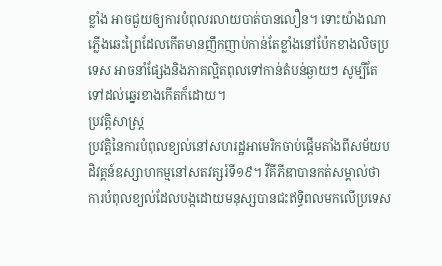ខ្លាំង អាចជួយឲ្យការបំពុលរលាយបាត់បានលឿន។ ទោះយ៉ាងណា ភ្លើងឆេះព្រៃដែលកើតមានញឹកញាប់កាន់តែខ្លាំងនៅប៉ែកខាងលិចប្រទេស អាចនាំផ្សែងនិងភាគល្អិតពុលទៅកាន់តំបន់ឆ្ងាយៗ សូម្បីតែទៅដល់ឆ្នេរខាងកើតក៏ដោយ។
ប្រវត្តិសាស្ត្រ
ប្រវត្តិនៃការបំពុលខ្យល់នៅសហរដ្ឋអាមេរិកចាប់ផ្តើមតាំងពីសម័យបដិវត្តន៍ឧស្សាហកម្មនៅសតវត្សរ៍ទី១៩។ វីគីភីឌាបានកត់សម្គាល់ថា ការបំពុលខ្យល់ដែលបង្កដោយមនុស្សបានជះឥទ្ធិពលមកលើប្រទេស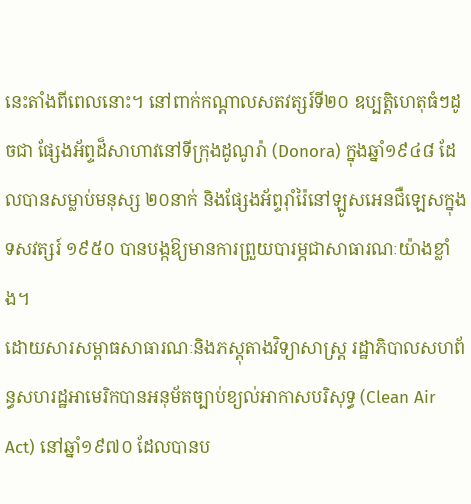នេះតាំងពីពេលនោះ។ នៅពាក់កណ្តាលសតវត្សរ៍ទី២០ ឧប្បត្តិហេតុធំៗដូចជា ផ្សែងអ័ព្ទដ៏សាហាវនៅទីក្រុងដូណូរ៉ា (Donora) ក្នុងឆ្នាំ១៩៤៨ ដែលបានសម្លាប់មនុស្ស ២០នាក់ និងផ្សែងអ័ព្ទរ៉ាំរ៉ៃនៅឡូសអេនជឺឡេសក្នុងទសវត្សរ៍ ១៩៥០ បានបង្កឱ្យមានការព្រួយបារម្ភជាសាធារណៈយ៉ាងខ្លាំង។
ដោយសារសម្ពាធសាធារណៈនិងភស្តុតាងវិទ្យាសាស្រ្ត រដ្ឋាភិបាលសហព័ន្ធសហរដ្ឋអាមេរិកបានអនុម័តច្បាប់ខ្យល់អាកាសបរិសុទ្ធ (Clean Air Act) នៅឆ្នាំ១៩៧០ ដែលបានប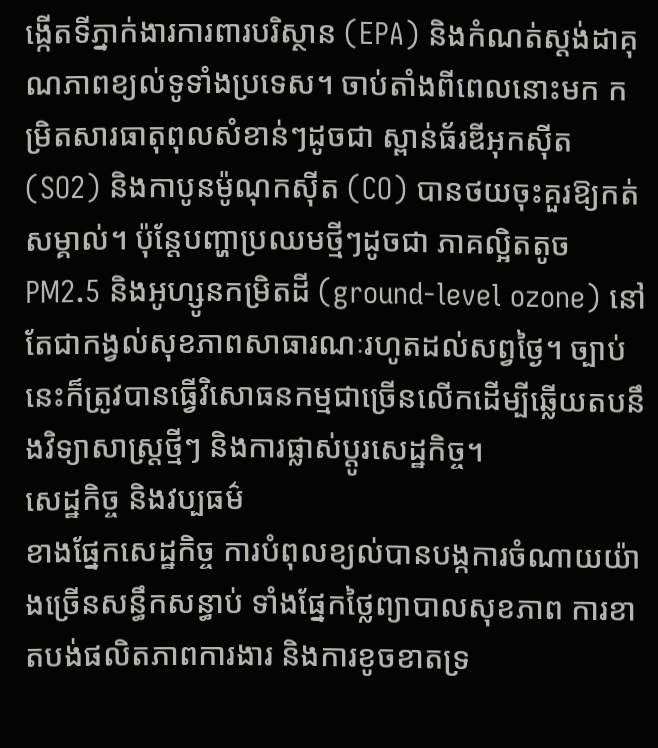ង្កើតទីភ្នាក់ងារការពារបរិស្ថាន (EPA) និងកំណត់ស្តង់ដាគុណភាពខ្យល់ទូទាំងប្រទេស។ ចាប់តាំងពីពេលនោះមក កម្រិតសារធាតុពុលសំខាន់ៗដូចជា ស្ពាន់ធ័រឌីអុកស៊ីត (SO2) និងកាបូនម៉ូណុកស៊ីត (CO) បានថយចុះគួរឱ្យកត់សម្គាល់។ ប៉ុន្តែបញ្ហាប្រឈមថ្មីៗដូចជា ភាគល្អិតតូច PM2.5 និងអូហ្សូនកម្រិតដី (ground-level ozone) នៅតែជាកង្វល់សុខភាពសាធារណៈរហូតដល់សព្វថ្ងៃ។ ច្បាប់នេះក៏ត្រូវបានធ្វើវិសោធនកម្មជាច្រើនលើកដើម្បីឆ្លើយតបនឹងវិទ្យាសាស្រ្តថ្មីៗ និងការផ្លាស់ប្តូរសេដ្ឋកិច្ច។
សេដ្ឋកិច្ច និងវប្បធម៌
ខាងផ្នែកសេដ្ឋកិច្ច ការបំពុលខ្យល់បានបង្កការចំណាយយ៉ាងច្រើនសន្ធឹកសន្ធាប់ ទាំងផ្នែកថ្លៃព្យាបាលសុខភាព ការខាតបង់ផលិតភាពការងារ និងការខូចខាតទ្រ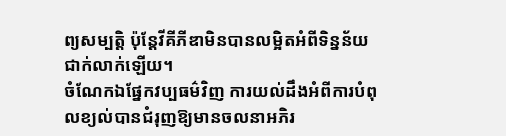ព្យសម្បត្តិ ប៉ុន្តែវីគីភីឌាមិនបានលម្អិតអំពីទិន្នន័យជាក់លាក់ឡើយ។
ចំណែកឯផ្នែកវប្បធម៌វិញ ការយល់ដឹងអំពីការបំពុលខ្យល់បានជំរុញឱ្យមានចលនាអភិរ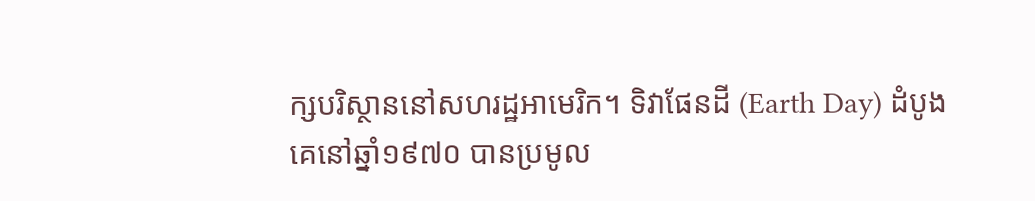ក្សបរិស្ថាននៅសហរដ្ឋអាមេរិក។ ទិវាផែនដី (Earth Day) ដំបូងគេនៅឆ្នាំ១៩៧០ បានប្រមូល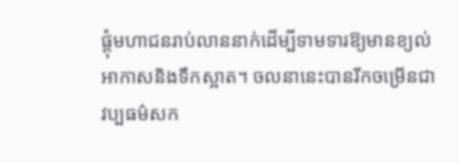ផ្តុំមហាជនរាប់លាននាក់ដើម្បីទាមទារឱ្យមានខ្យល់អាកាសនិងទឹកស្អាត។ ចលនានេះបានរីកចម្រើនជាវប្បធម៌សក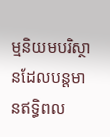ម្មនិយមបរិស្ថានដែលបន្តមានឥទ្ធិពល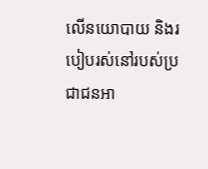លើនយោបាយ និងរបៀបរស់នៅរបស់ប្រជាជនអា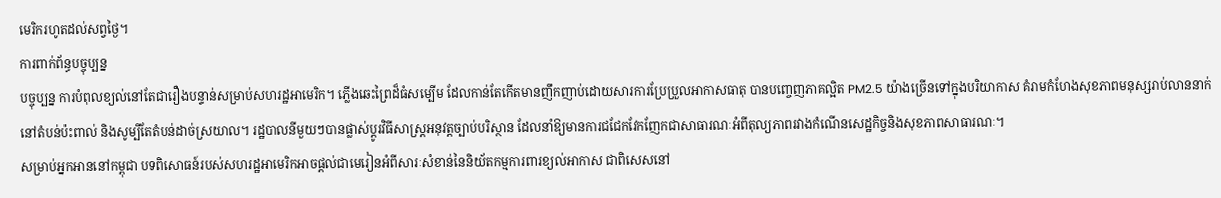មេរិករហូតដល់សព្វថ្ងៃ។
ការពាក់ព័ន្ធបច្ចុប្បន្ន
បច្ចុប្បន្ន ការបំពុលខ្យល់នៅតែជារឿងបន្ទាន់សម្រាប់សហរដ្ឋអាមេរិក។ ភ្លើងឆេះព្រៃដ៏ធំសម្បើម ដែលកាន់តែកើតមានញឹកញាប់ដោយសារការប្រែប្រួលអាកាសធាតុ បានបញ្ចេញភាគល្អិត PM2.5 យ៉ាងច្រើនទៅក្នុងបរិយាកាស គំរាមកំហែងសុខភាពមនុស្សរាប់លាននាក់នៅតំបន់ប៉ះពាល់ និងសូម្បីតែតំបន់ដាច់ស្រយាល។ រដ្ឋបាលនីមួយៗបានផ្លាស់ប្តូរវិធីសាស្ត្រអនុវត្តច្បាប់បរិស្ថាន ដែលនាំឱ្យមានការជជែកវែកញែកជាសាធារណៈអំពីតុល្យភាពរវាងកំណើនសេដ្ឋកិច្ចនិងសុខភាពសាធារណៈ។
សម្រាប់អ្នកអាននៅកម្ពុជា បទពិសោធន៍របស់សហរដ្ឋអាមេរិកអាចផ្តល់ជាមេរៀនអំពីសារៈសំខាន់នៃនិយ័តកម្មការពារខ្យល់អាកាស ជាពិសេសនៅ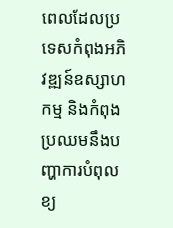ពេលដែលប្រទេសកំពុងអភិវឌ្ឍន៍ឧស្សាហកម្ម និងកំពុងប្រឈមនឹងបញ្ហាការបំពុលខ្យ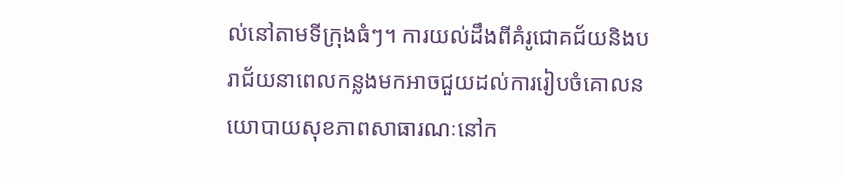ល់នៅតាមទីក្រុងធំៗ។ ការយល់ដឹងពីគំរូជោគជ័យនិងបរាជ័យនាពេលកន្លងមកអាចជួយដល់ការរៀបចំគោលនយោបាយសុខភាពសាធារណៈនៅក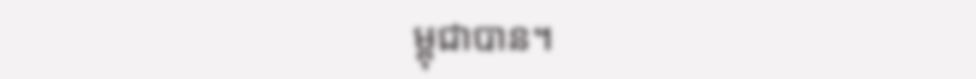ម្ពុជាបាន។